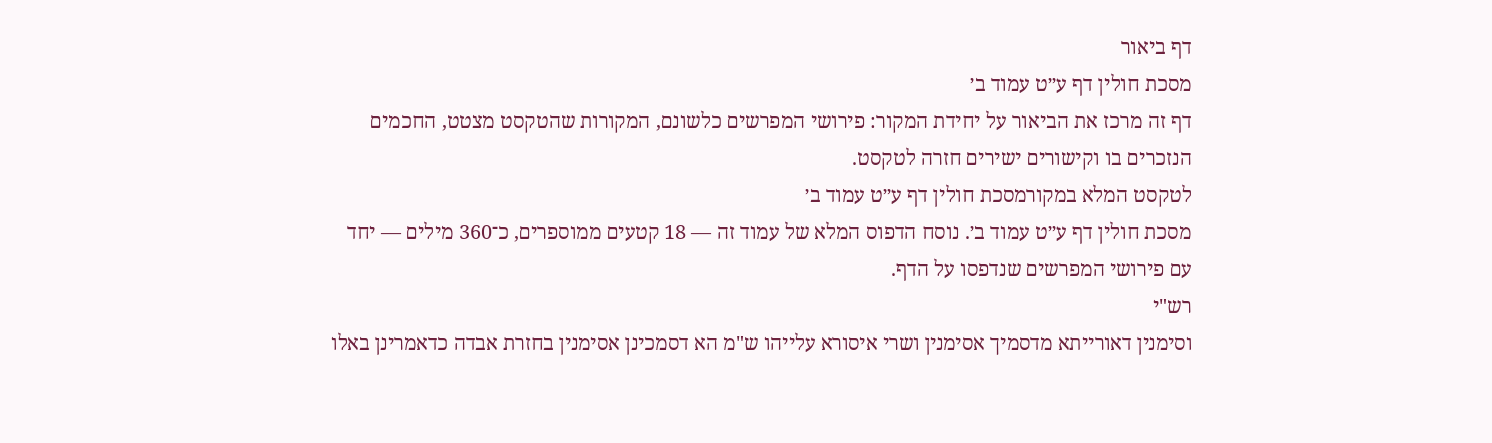דף ביאור
מסכת חולין דף ע״ט עמוד ב׳
דף זה מרכז את הביאור על יחידת המקור: פירושי המפרשים כלשונם, המקורות שהטקסט מצטט, החכמים הנזכרים בו וקישורים ישירים חזרה לטקסט.
לטקסט המלא במקורמסכת חולין דף ע״ט עמוד ב׳
מסכת חולין דף ע״ט עמוד ב׳. נוסח הדפוס המלא של עמוד זה — 18 קטעים ממוספרים, כ־360 מילים — יחד עם פירושי המפרשים שנדפסו על הדף.
רש"י
וסימנין דאורייתא מדסמיך אסימנין ושרי איסורא עלייהו ש"מ הא דסמכינן אסימנין בחזרת אבדה כדאמרינן באלו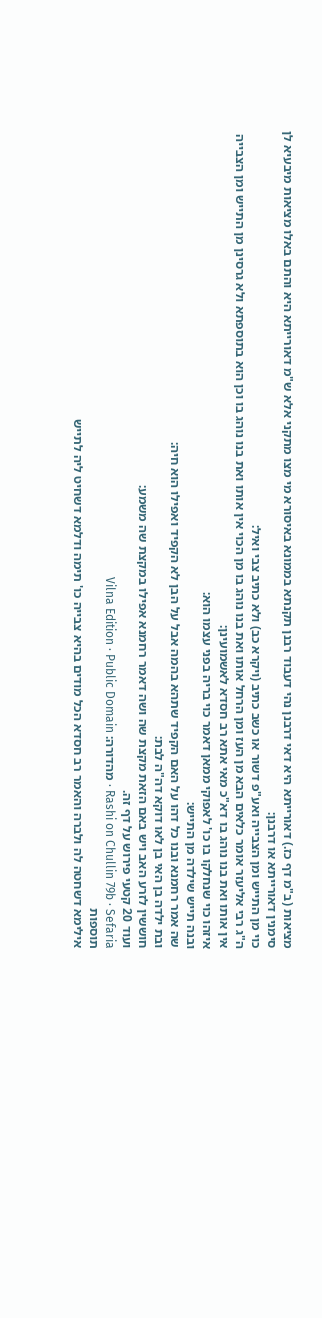מציאות (ב"מ דף כז.) דאורייתא היא דאי דרבנן נהי דעבוד רבנן תקנתא בממונא באיסורא מי מצו מתקני אלא ש"מ דאורייתא היא והתם באלו מציאות מיבעיא לן סימנין דאורייתא או דרבנן:
כוי מן התייש ומן הצבייה ואע"פ דשור או כשב כתיב (ויקרא כב) ולא כתיב צבי ואיל:
ה"ג רבי אליעזר אומר כלאים הבא מן העז ומן הרחל אותו ואת בנו נוהג בו מן הכוי אין אותו ואת בנו נוהג בו וכן הוא בתוספתא ולא גרסינן מן התייש ומן הצבייה אין אותו ואת בנו נוהג בו דא"כ מאי אתא רב חסדא לאשמועינן:
איזהו כוי שנחלקו בו כו' לאפוקי ממאן דאמר כוי בריה בפני עצמו הוא:
ובנה תייש שילדה מן התייש:
שה אמר רחמנא ובנו כל דהו על האם הקפיד שתהא בהמה אבל על הבן לא הקפיד ואפילו הוא חיה:
ובת ילדה בן האי בן לאו דוקא דה"ה לבת:
חוששין לזרע האב ויש באם הזאת מקצת שה ושה דאמר רחמנא אפילו במקצת שה משמע:
ועוד 20 קטעי פירוש על דף זה.
Rashi on Chullin 79b · Sefaria · מהדורה: Vilna Edition · Public Domain
תוספות
אילימא דשחטה לה ולברה והאמר רב חסדא הכל מודים בהיא צבייה כו' תימה ודלמא דשחיט ליה לתייש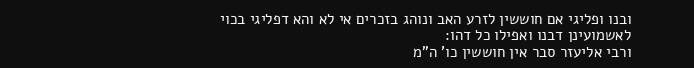ובנו ופליגי אם חוששין לזרע האב ונוהג בזכרים אי לא והא דפליגי בכוי לאשמועינן דבנו ואפילו כל דהו:
ורבי אליעזר סבר אין חוששין כו' ה"מ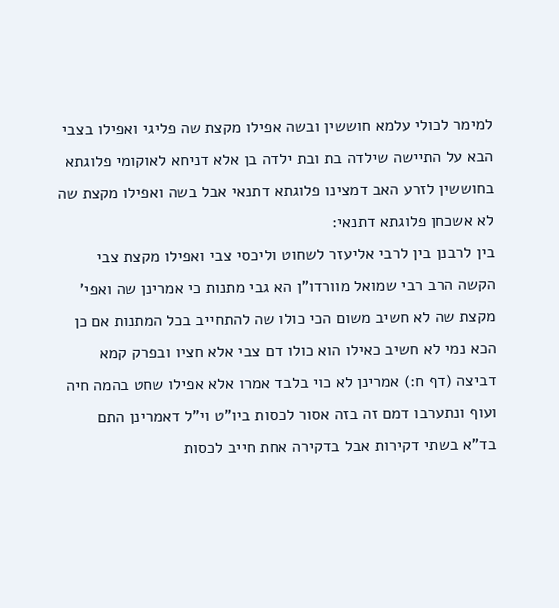למימר לכולי עלמא חוששין ובשה אפילו מקצת שה פליגי ואפילו בצבי הבא על התיישה שילדה בת ובת ילדה בן אלא דניחא לאוקומי פלוגתא בחוששין לזרע האב דמצינו פלוגתא דתנאי אבל בשה ואפילו מקצת שה לא אשכחן פלוגתא דתנאי:
בין לרבנן בין לרבי אליעזר לשחוט וליכסי צבי ואפילו מקצת צבי הקשה הרב רבי שמואל מוורדו"ן הא גבי מתנות כי אמרינן שה ואפי' מקצת שה לא חשיב משום הכי כולו שה להתחייב בכל המתנות אם כן הכא נמי לא חשיב כאילו הוא כולו דם צבי אלא חציו ובפרק קמא דביצה (דף ח:) אמרינן לא כוי בלבד אמרו אלא אפילו שחט בהמה חיה ועוף ונתערבו דמם זה בזה אסור לכסות ביו"ט וי"ל דאמרינן התם בד"א בשתי דקירות אבל בדקירה אחת חייב לכסות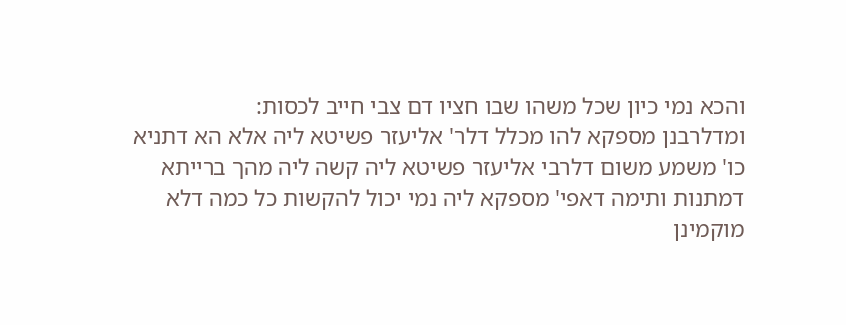והכא נמי כיון שכל משהו שבו חציו דם צבי חייב לכסות:
ומדלרבנן מספקא להו מכלל דלר' אליעזר פשיטא ליה אלא הא דתניא כו' משמע משום דלרבי אליעזר פשיטא ליה קשה ליה מהך ברייתא דמתנות ותימה דאפי' מספקא ליה נמי יכול להקשות כל כמה דלא מוקמינן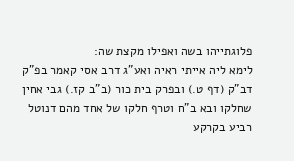פלוגתייהו בשה ואפילו מקצת שה:
לימא ליה אייתי ראיה ואע"ג דרב אסי קאמר בפ"ק דב"ק (דף ט.) ובפרק בית כור (ב"ב קז.) גבי אחין שחלקו ובא ב"ח וטרף חלקו של אחד מהם דנוטל רביע בקרקע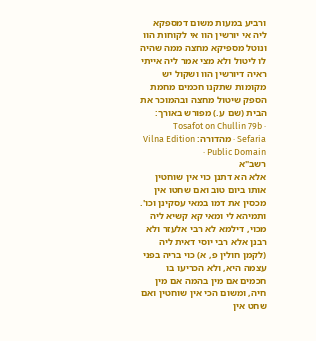ורביע במעות משום דמספקא ליה אי יורשין הוו אי לקוחות הוו ונוטל מספיקא מחצה ממה שהיה לו ליטול ולא מצי אמר ליה אייתי ראיה דיורשין הוו ושקול יש מקומות שתקנו חכמים מחמת הספק שיטול מחצה ובהמוכר את הבית (שם ע.) מפורש באורך:
Tosafot on Chullin 79b · Sefaria · מהדורה: Vilna Edition · Public Domain
רשב"א
אלא הא דתנן כוי אין שוחטין אותו ביום טוב ואם שחטו אין מכסין את דמו במאי עסקינן וכו'. ותמיהא לי ומאי קא קשיא ליה מכוי, דילמא לא רבי אלעזר ולא רבנן אלא רבי יוסי דאית ליה (לקמן חולין פ, א) כוי בריה בפני עצמה היא, ולא הכריעו בו חכמים אם מין בהמה אם מין חיה, ומשום הכי אין שוחטין ואם שחט אין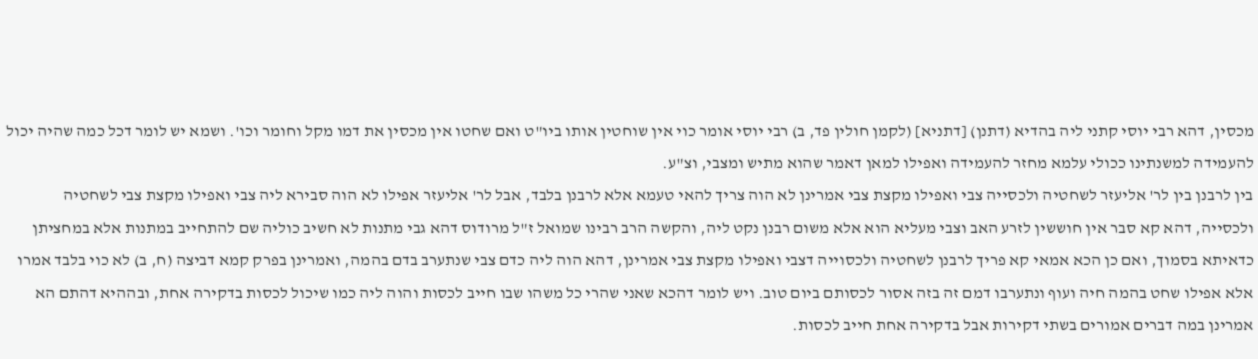מכסין, דהא רבי יוסי קתני ליה בהדיא (דתנן) [דתניא] (לקמן חולין פד, ב) רבי יוסי אומר כוי אין שוחטין אותו ביו"ט ואם שחטו אין מכסין את דמו מקל וחומר וכו'. ושמא יש לומר דכל כמה שהיה יכול להעמידה למשנתינו ככולי עלמא מחזר להעמידה ואפילו למאן דאמר שהוא מתיש ומצבי, וצ"ע.
בין לרבנן בין לר' אליעזר לשחטיה ולכסייה צבי ואפילו מקצת צבי אמרינן לא הוה צריך להאי טעמא אלא לרבנן בלבד, אבל לר' אליעזר אפילו לא הוה סבירא ליה צבי ואפילו מקצת צבי לשחטיה ולכסייה, דהא קא סבר אין חוששין לזרע האב וצבי מעליא הוא אלא משום רבנן נקט ליה, והקשה הרב רבינו שמואל ז"ל מרודוס דהא גבי מתנות לא חשיב כוליה שם להתחייב במתנות אלא במחציתן כדאיתא בסמוך, ואם כן הכא אמאי קא פריך לרבנן לשחטיה ולכסוייה דצבי ואפילו מקצת צבי אמרינן, דהא הוה ליה כדם צבי שנתערב בדם בהמה, ואמרינן בפרק קמא דביצה (ח, ב) לא כוי בלבד אמרו אלא אפילו שחט בהמה חיה ועוף ונתערבו דמם זה בזה אסור לכסותם ביום טוב. ויש לומר דהכא שאני שהרי כל משהו שבו חייב לכסות והוה ליה כמו שיכול לכסות בדקירה אחת, ובההיא דהתם הא אמרינן במה דברים אמורים בשתי דקירות אבל בדקירה אחת חייב לכסות.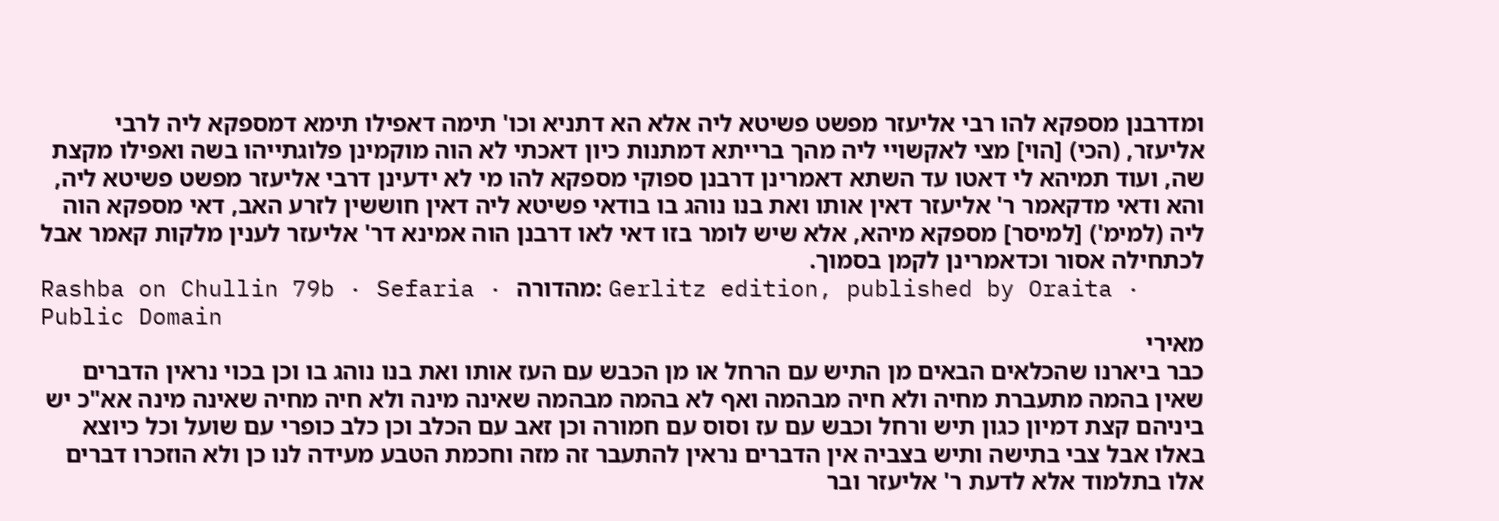ומדרבנן מספקא להו רבי אליעזר מפשט פשיטא ליה אלא הא דתניא וכו' תימה דאפילו תימא דמספקא ליה לרבי אליעזר, (הכי) [הוי] מצי לאקשויי ליה מהך ברייתא דמתנות כיון דאכתי לא הוה מוקמינן פלוגתייהו בשה ואפילו מקצת שה, ועוד תמיהא לי דאטו עד השתא דאמרינן דרבנן ספוקי מספקא להו מי לא ידעינן דרבי אליעזר מפשט פשיטא ליה, והא ודאי מדקאמר ר' אליעזר דאין אותו ואת בנו נוהג בו בודאי פשיטא ליה דאין חוששין לזרע האב, דאי מספקא הוה ליה (למימ') [למיסר] מספקא מיהא, אלא שיש לומר בזו דאי לאו דרבנן הוה אמינא דר' אליעזר לענין מלקות קאמר אבל לכתחילה אסור וכדאמרינן לקמן בסמוך.
Rashba on Chullin 79b · Sefaria · מהדורה: Gerlitz edition, published by Oraita · Public Domain
מאירי
כבר ביארנו שהכלאים הבאים מן התיש עם הרחל או מן הכבש עם העז אותו ואת בנו נוהג בו וכן בכוי נראין הדברים שאין בהמה מתעברת מחיה ולא חיה מבהמה ואף לא בהמה מבהמה שאינה מינה ולא חיה מחיה שאינה מינה אא"כ יש ביניהם קצת דמיון כגון תיש ורחל וכבש עם עז וסוס עם חמורה וכן זאב עם הכלב וכן כלב כופרי עם שועל וכל כיוצא באלו אבל צבי בתישה ותיש בצביה אין הדברים נראין להתעבר זה מזה וחכמת הטבע מעידה לנו כן ולא הוזכרו דברים אלו בתלמוד אלא לדעת ר' אליעזר ובר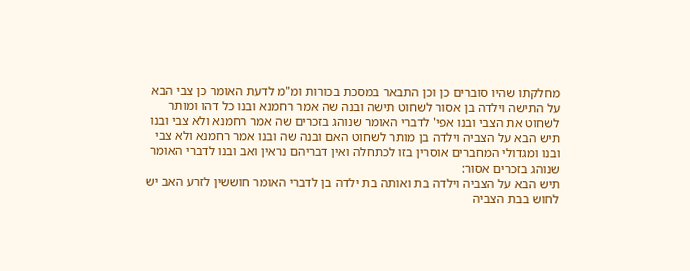מחלקתו שהיו סוברים כן וכן התבאר במסכת בכורות ומ"מ לדעת האומר כן צבי הבא על התישה וילדה בן אסור לשחוט תישה ובנה שה אמר רחמנא ובנו כל דהו ומותר לשחוט את הצבי ובנו אפי' לדברי האומר שנוהג בזכרים שה אמר רחמנא ולא צבי ובנו תיש הבא על הצביה וילדה בן מותר לשחוט האם ובנה שה ובנו אמר רחמנא ולא צבי ובנו ומגדולי המחברים אוסרין בזו לכתחלה ואין דבריהם נראין ואב ובנו לדברי האומר שנוהג בזכרים אסור:
תיש הבא על הצביה וילדה בת ואותה בת ילדה בן לדברי האומר חוששין לזרע האב יש לחוש בבת הצביה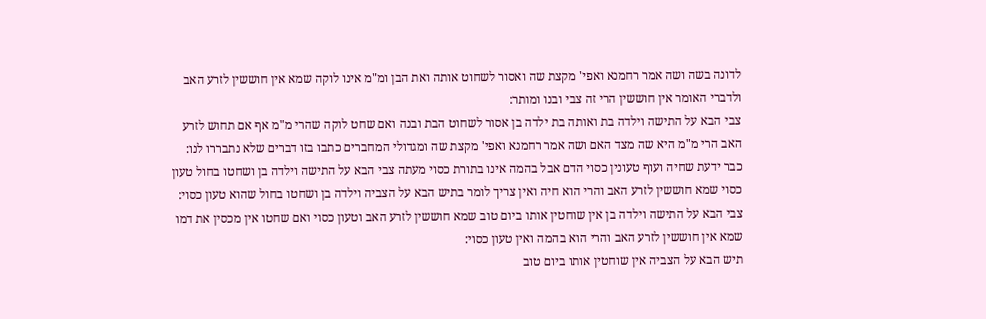לדונה בשה ושה אמר רחמנא ואפי' מקצת שה ואסור לשחוט אותה ואת הבן ומ"מ אינו לוקה שמא אין חוששין לזרע האב ולדברי האומר אין חוששין הרי זה צבי ובנו ומותר:
צבי הבא על התישה וילדה בת ואותה בת ילדה בן אסור לשחוט הבת ובנה ואם שחט לוקה שהרי מ"מ אף אם תחוש לזרע האב הרי מ"מ היא שה מצד האם ושה אמר רחמנא ואפי' מקצת שה ומגדולי המחברים כתבו בזו דברים שלא נתבררו לנו:
כבר ידעת שחיה ועוף טעונין כסוי הדם אבל בהמה אינו בתורת כסוי מעתה צבי הבא על התישה וילדה בן ושחטו בחול טעון כסוי שמא חוששין לזרע האב והרי הוא חיה ואין צריך לומר בתיש הבא על הצביה וילדה בן ושחטו בחול שהוא טעון כסוי:
צבי הבא על התישה וילדה בן אין שוחטין אותו ביום טוב שמא חוששין לזרע האב וטעון כסוי ואם שחטו אין מכסין את דמו שמא אין חוששין לזרע האב והרי הוא בהמה ואין טעון כסוי:
תיש הבא על הצביה אין שוחטין אותו ביום טוב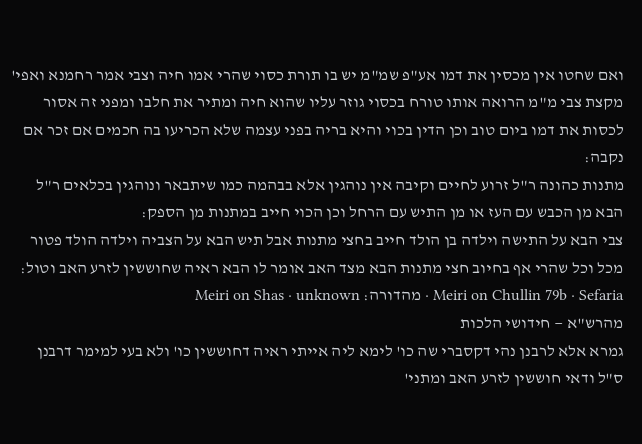ואם שחטו אין מכסין את דמו אע"פ שמ"מ יש בו תורת כסוי שהרי אמו חיה וצבי אמר רחמנא ואפי' מקצת צבי מ"מ הרואה אותו טורח בכסוי גוזר עליו שהוא חיה ומתיר את חלבו ומפני זה אסור לכסות את דמו ביום טוב וכן הדין בכוי והיא בריה בפני עצמה שלא הכריעו בה חכמים אם זכר אם נקבה:
מתנות כהונה ר"ל זרוע לחיים וקיבה אין נוהגין אלא בבהמה כמו שיתבאר ונוהגין בכלאים ר"ל הבא מן הכבש עם העז או מן התיש עם הרחל וכן הכוי חייב במתנות מן הספק:
צבי הבא על התישה וילדה בן הולד חייב בחצי מתנות אבל תיש הבא על הצביה וילדה הולד פטור מכל וכל שהרי אף בחיוב חצי מתנות הבא מצד האב אומר לו הבא ראיה שחוששין לזרע האב וטול:
Meiri on Chullin 79b · Sefaria · מהדורה: Meiri on Shas · unknown
מהרש"א — חידושי הלכות
גמרא אלא לרבנן נהי דקסברי שה כו' לימא ליה אייתי ראיה דחוששין כו' ולא בעי למימר דרבנן ס"ל ודאי חוששין לזרע האב ומתני'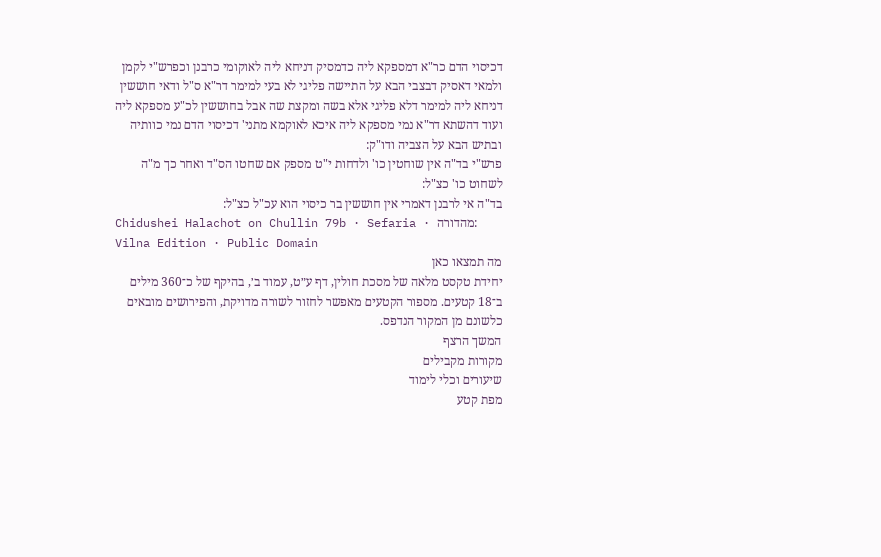דכיסוי הדם כר"א דמספקא ליה כדמסיק דניחא ליה לאוקומי כרבנן וכפרש"י לקמן ולמאי דאסיק דבצבי הבא על התיישה פליגי לא בעי למימר דר"א ס"ל ודאי חוששין דניחא ליה למימר דלא פליגי אלא בשה ומקצת שה אבל בחוששין לכ"ע מספקא ליה ועוד דהשתא דר"א נמי מספקא ליה איכא לאוקמא מתני' דכיסוי הדם נמי כוותיה ובתיש הבא על הצביה ודו"ק:
פרש"י בד"ה אין שוחטין כו' ולדחות י"ט מספק אם שחטו הס"ד ואחר כך מ"ה לשחוט כו' כצ"ל:
בד"ה אי לרבנן דאמרי אין חוששין בר כיסוי הוא עכ"ל כצ"ל:
Chidushei Halachot on Chullin 79b · Sefaria · מהדורה: Vilna Edition · Public Domain
מה תמצאו כאן
יחידת טקסט מלאה של מסכת חולין, דף ע״ט, עמוד ב׳, בהיקף של כ־360 מילים ב־18 קטעים. מספור הקטעים מאפשר לחזור לשורה מדויקת, והפירושים מובאים כלשונם מן המקור הנדפס.
המשך הרצף
מקורות מקבילים
שיעורים וכלי לימוד
מפת קטע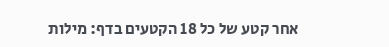אחר קטע של כל 18 הקטעים בדף: מילות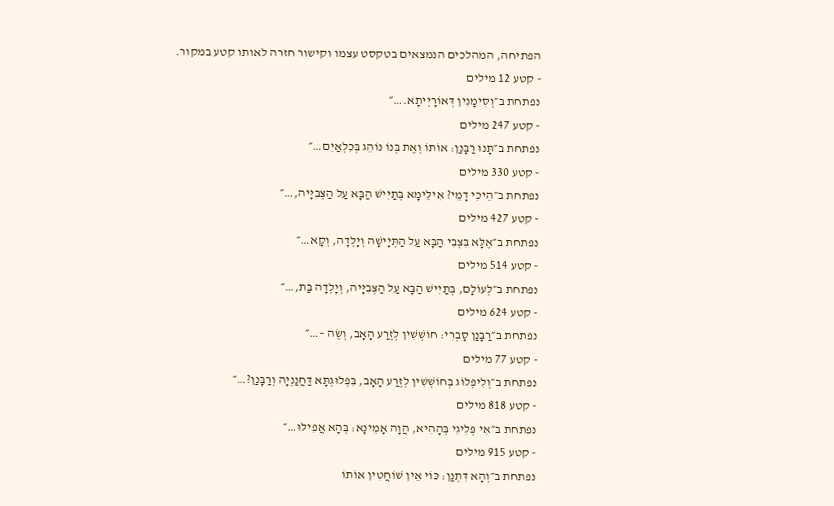הפתיחה, המהלכים הנמצאים בטקסט עצמו וקישור חזרה לאותו קטע במקור.
- קטע 12 מילים
נפתחת ב״וְסִימָנִין דְּאוֹרָיְיתָא.…״
- קטע 247 מילים
נפתחת ב״תָּנוּ רַבָּנַן: אוֹתוֹ וְאֶת בְּנוֹ נוֹהֵג בְּכִלְאַיִם…״
- קטע 330 מילים
נפתחת ב״הֵיכִי דָמֵי? אִילֵּימָא בְּתַיִישׁ הַבָּא עַל הַצְּבִיָּיה,…״
- קטע 427 מילים
נפתחת ב״אֶלָּא בִּצְבִי הַבָּא עַל הַתְּיָישָׁה וְיָלְדָה, וְקָא…״
- קטע 514 מילים
נפתחת ב״לְעוֹלָם, בְּתַיִישׁ הַבָּא עַל הַצְּבִיָּיה, וְיָלְדָה בַּת,…״
- קטע 624 מילים
נפתחת ב״רַבָּנַן סָבְרִי: חוֹשְׁשִׁין לְזֶרַע הָאָב, וְשֶׂה –…״
- קטע 77 מילים
נפתחת ב״וְלִיפְלוֹג בְּחוֹשְׁשִׁין לְזֶרַע הָאָב, בִּפְלוּגְתָּא דַּחֲנַנְיָה וְרַבָּנַן?…״
- קטע 818 מילים
נפתחת ב״אִי פְּלִיגִי בְּהָהִיא, הֲוָה אָמֵינָא: בְּהָא אֲפִילּוּ…״
- קטע 915 מילים
נפתחת ב״וְהָא דִּתְנַן: כּוֹי אֵין שׁוֹחֲטִין אוֹתוֹ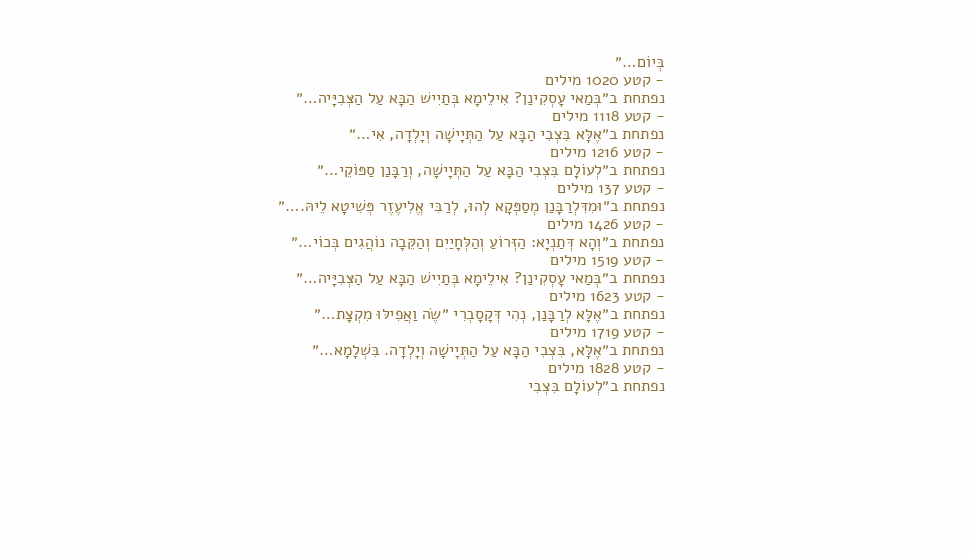בְּיוֹם…״
- קטע 1020 מילים
נפתחת ב״בְּמַאי עָסְקִינַן? אִילֵימָא בְּתַיִישׁ הַבָּא עַל הַצְּבִיָּיה…״
- קטע 1118 מילים
נפתחת ב״אֶלָּא בִּצְבִי הַבָּא עַל הַתְּיָישָׁה וְיָלְדָה, אִי…״
- קטע 1216 מילים
נפתחת ב״לְעוֹלָם בִּצְבִי הַבָּא עַל הַתְּיָישָׁה, וְרַבָּנַן סַפּוֹקֵי…״
- קטע 137 מילים
נפתחת ב״וּמִדִּלְרַבָּנַן מְסַפְּקָא לְהוּ, לְרַבִּי אֱלִיעֶזֶר פְּשִׁיטָא לֵיהּ.…״
- קטע 1426 מילים
נפתחת ב״וְהָא דְּתַנְיָא: הַזְּרוֹעַ וְהַלְּחָיַיִם וְהַקֵּבָה נוֹהֲגִים בְּכוֹי…״
- קטע 1519 מילים
נפתחת ב״בְּמַאי עָסְקִינַן? אִילֵימָא בְּתַיִישׁ הַבָּא עַל הַצְּבִיָּיה…״
- קטע 1623 מילים
נפתחת ב״אֶלָּא לְרַבָּנַן, נְהִי דְּקָסָבְרִי ״שֶׂה וַאֲפִילּוּ מִקְצָת…״
- קטע 1719 מילים
נפתחת ב״אֶלָּא, בִּצְבִי הַבָּא עַל הַתְּיָישָׁה וְיָלְדָה. בִּשְׁלָמָא…״
- קטע 1828 מילים
נפתחת ב״לְעוֹלָם בִּצְבִי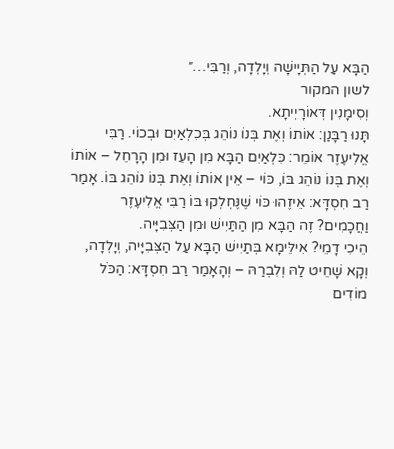הַבָּא עַל הַתְּיָישָׁה וְיָלְדָה, וְרַבִּי…״
לשון המקור
וְסִימָנִין דְּאוֹרָיְיתָא.
תָּנוּ רַבָּנַן: אוֹתוֹ וְאֶת בְּנוֹ נוֹהֵג בְּכִלְאַיִם וּבְכוֹי. רַבִּי אֱלִיעֶזֶר אוֹמֵר: כִּלְאַיִם הַבָּא מִן הָעֵז וּמִן הָרָחֵל – אוֹתוֹ וְאֶת בְּנוֹ נוֹהֵג בּוֹ, כּוֹי – אֵין אוֹתוֹ וְאֶת בְּנוֹ נוֹהֵג בּוֹ. אָמַר רַב חִסְדָּא: אֵיזֶהוּ כּוֹי שֶׁנֶּחְלְקוּ בּוֹ רַבִּי אֱלִיעֶזֶר וַחֲכָמִים? זֶה הַבָּא מִן הַתַּיִישׁ וּמִן הַצְּבִיָּיה.
הֵיכִי דָמֵי? אִילֵּימָא בְּתַיִישׁ הַבָּא עַל הַצְּבִיָּיה, וְיָלְדָה, וְקָא שָׁחֵיט לַהּ וְלִבְרַהּ – וְהָאָמַר רַב חִסְדָּא: הַכֹּל מוֹדִים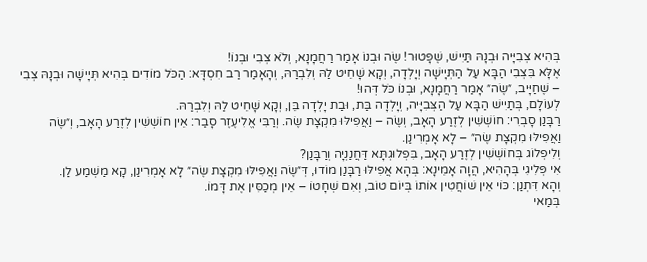בְּהִיא צְבִיָּיה וּבְנָהּ תַּיִישׁ, שֶׁפָּטוּר! שֶׂה וּבְנוֹ אָמַר רַחֲמָנָא, וְלֹא צְבִי וּבְנוֹ!
אֶלָּא בִּצְבִי הַבָּא עַל הַתְּיָישָׁה וְיָלְדָה, וְקָא שָׁחֵיט לַהּ וְלִבְרַהּ, וְהָאָמַר רַב חִסְדָּא: הַכֹּל מוֹדִים בְּהִיא תְּיָישָׁה וּבְנָהּ צְבִי – שֶׁחַיָּיב, ״שֶׂה״ אָמַר רַחֲמָנָא, וּבְנוֹ כֹּל דְּהוּ!
לְעוֹלָם, בְּתַיִישׁ הַבָּא עַל הַצְּבִיָּיה, וְיָלְדָה בַּת, וּבַת יָלְדָה בֵּן, וְקָא שָׁחֵיט לַהּ וְלִבְרַהּ.
רַבָּנַן סָבְרִי: חוֹשְׁשִׁין לְזֶרַע הָאָב, וְשֶׂה – וַאֲפִילּוּ מִקְצָת שֶׂה. וְרַבִּי אֱלִיעֶזֶר סָבַר: אֵין חוֹשְׁשִׁין לְזֶרַע הָאָב, וְ״שֶׂה וַאֲפִילּוּ מִקְצָת שֶׂה״ – לָא אָמְרִינַן.
וְלִיפְלוֹג בְּחוֹשְׁשִׁין לְזֶרַע הָאָב, בִּפְלוּגְתָּא דַּחֲנַנְיָה וְרַבָּנַן?
אִי פְּלִיגִי בְּהָהִיא, הֲוָה אָמֵינָא: בְּהָא אֲפִילּוּ רַבָּנַן מוֹדוּ, דְּ״שֶׂה וַאֲפִילּוּ מִקְצָת שֶׂה״ לָא אָמְרִינַן, קָא מַשְׁמַע לַן.
וְהָא דִּתְנַן: כּוֹי אֵין שׁוֹחֲטִין אוֹתוֹ בְּיוֹם טוֹב, וְאִם שְׁחָטוֹ – אֵין מְכַסִּין אֶת דָּמוֹ.
בְּמַאי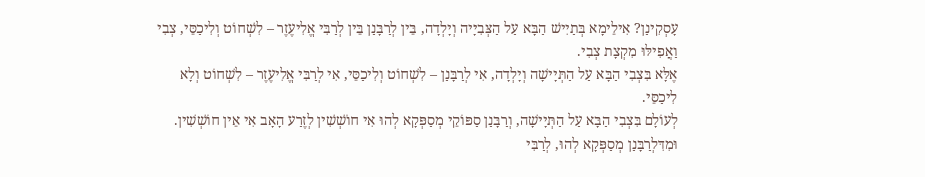עָסְקִינַן? אִילֵימָא בְּתַיִישׁ הַבָּא עַל הַצְּבִיָּיה וְיָלְדָה, בֵּין לְרַבָּנַן בֵּין לְרַבִּי אֱלִיעֶזֶר – לִשְׁחוֹט וְלִיכַסֵּי, צְבִי וַאֲפִילּוּ מִקְצָת צְבִי.
אֶלָּא בִּצְבִי הַבָּא עַל הַתְּיָישָׁה וְיָלְדָה, אִי לְרַבָּנַן – לִשְׁחוֹט וְלִיכַסֵּי, אִי לְרַבִּי אֱלִיעֶזֶר – לִשְׁחוֹט וְלָא לִיכַסֵּי.
לְעוֹלָם בִּצְבִי הַבָּא עַל הַתְּיָישָׁה, וְרַבָּנַן סַפּוֹקֵי מְסַפְּקָא לְהוּ אִי חוֹשְׁשִׁין לְזֶרַע הָאָב אִי אֵין חוֹשְׁשִׁין.
וּמִדִּלְרַבָּנַן מְסַפְּקָא לְהוּ, לְרַבִּי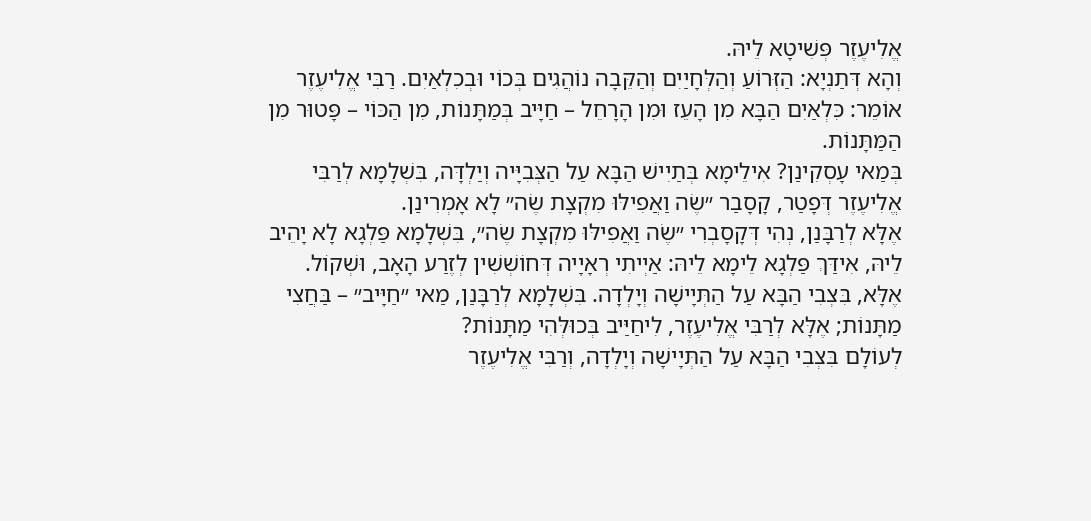אֱלִיעֶזֶר פְּשִׁיטָא לֵיהּ.
וְהָא דְּתַנְיָא: הַזְּרוֹעַ וְהַלְּחָיַיִם וְהַקֵּבָה נוֹהֲגִים בְּכוֹי וּבְכִלְאַיִם. רַבִּי אֱלִיעֶזֶר אוֹמֵר: כִּלְאַיִם הַבָּא מִן הָעֵז וּמִן הָרָחֵל – חַיָּיב בְּמַתָּנוֹת, מִן הַכּוֹי – פָּטוּר מִן הַמַּתָּנוֹת.
בְּמַאי עָסְקִינַן? אִילֵימָא בְּתַיִישׁ הַבָּא עַל הַצְּבִיָּיה וְיַלְדָּה, בִּשְׁלָמָא לְרַבִּי אֱלִיעֶזֶר דְּפָטַר, קָסָבַר ״שֶׂה וַאֲפִילּוּ מִקְצָת שֶׂה״ לָא אָמְרִינַן.
אֶלָּא לְרַבָּנַן, נְהִי דְּקָסָבְרִי ״שֶׂה וַאֲפִילּוּ מִקְצָת שֶׂה״, בִּשְׁלָמָא פַּלְגָא לָא יָהֵיב לֵיהּ, אִידַּךְ פַּלְגָא לֵימָא לֵיהּ: אַיְיתִי רְאָיָיה דְּחוֹשְׁשִׁין לְזֶרַע הָאָב, וּשְׁקוֹל.
אֶלָּא, בִּצְבִי הַבָּא עַל הַתְּיָישָׁה וְיָלְדָה. בִּשְׁלָמָא לְרַבָּנַן, מַאי ״חַיָּיב״ – בַּחֲצִי מַתָּנוֹת; אֶלָּא לְרַבִּי אֱלִיעֶזֶר, לִיחַיַּיב בְּכוּלְּהִי מַתָּנוֹת?
לְעוֹלָם בִּצְבִי הַבָּא עַל הַתְּיָישָׁה וְיָלְדָה, וְרַבִּי אֱלִיעֶזֶר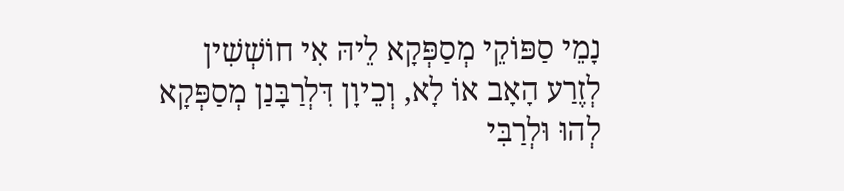נָמֵי סַפּוֹקֵי מְסַפְּקָא לֵיהּ אִי חוֹשְׁשִׁין לְזֶרַע הָאָב אוֹ לָא, וְכֵיוָן דִּלְרַבָּנַן מְסַפְּקָא לְהוּ וּלְרַבִּי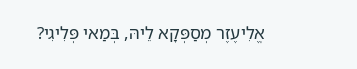אֱלִיעֶזֶר מְסַפְּקָא לֵיהּ, בְּמַאי פְּלִיגִי?